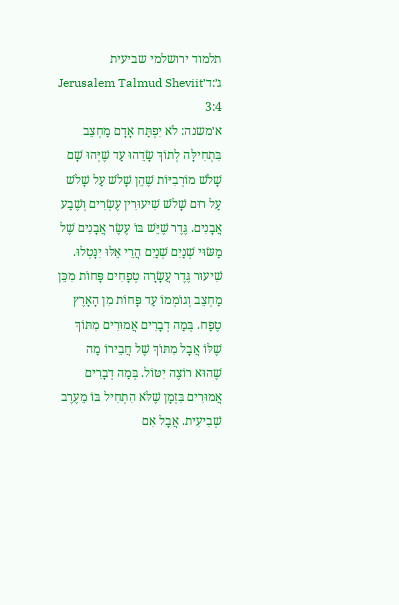תלמוד ירושלמי שביעית ג׳:ד׳Jerusalem Talmud Sheviit 3:4
א׳משנה: לֹא יִפְתַּח אָדָם מַחְצֵב בִּתְחִילָּה לְתוֹךְ שָׂדֵהוּ עַד שֶׁיְּהוּ שָׁם שָׁלֹשׁ מוֹרְבִיּוֹת שֶׁהֵן שָׁלֹשׁ עַל שָׁלֹשׁ עַל רוּם שָׁלֹשׁ שִׁיעוּרִין עֶשְׂרִים וְשֶׁבַע אֲבָנִים. גֶּדֶר שֶׁיֵּשׁ בּוֹ עֶשֶׂר אֲבָנִים שֶׁל מַשּׂוּי שְׁנַיִם שְׁנַיִם הֲרֵי אֵלּוּ יִנָּטְלוּ. שִׁיעוּר גֶּדֶר עֲשָׂרָה טְפָחִים פָּחוֹת מִכֵּן מַחְצֵב וְגוֹמְמוֹ עַד פָּחוֹת מִן הָאָרֶץ טֶפַח. בְּמַה דְבָרִים אֲמוּרִים מִתּוֹךְ שֶׁלּוֹ אֲבָל מִתּוֹךְ שֶׁל חֲבֵירוֹ מַה שֶׁהוּא רוֹצֶה יִטּוֹל. בְּמַה דְבָרִים אֲמוּרִים בִּזְמָן שֶׁלֹּא הִתְחִיל בּוֹ מֵעֶרֶב שְׁבִיעִית. אֲבָל אִם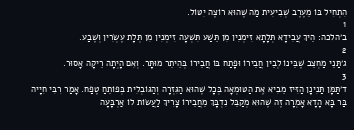הִתְחִיל בּוֹ מֵעֶרֶב שְׁבִיעִית מַה שֶׁהוּא רוֹצֶה יִטּוֹל.
1
ב׳הלכה: הֵיךְ עֲבִידָא תְּלָתָא זִימְנִין מִן תֵּשַׁע תִּשְׁעָה זִימְנִין מִן תְּלָת עֶשְׂרִין וְשֶׁבַע.
2
ג׳תַּנֵי מַחְצֵב שֶׁבֵּינוֹ לְבֵין חֲבֵירוֹ וּפָתַח בּוֹ חֲבֵירוֹ בְּהֵיתֵר מוּתָּר. וְאִם הָיְתָה רֵיקָה אָסוּר.
3
ד׳תַּמָּן תַּנִינָן הַזִּיז מֵבִיא אֶת הַטּוּמְאָה בְּכָל שֶׁהוּא הַגִּזְרָה וְהַגּוֹבְלִית בְּפוֹתֵחַ טֶפַח. אָמַר רִבִּי חִיָיה בַּר בָּא הָדָא אָמְרָה זֶה שֶׁהוּא מְקַבֵּל נִדְבָּךְ מֵחֲבֵירוֹ צָרִיךְ לַעֲשׂוֹת לוֹ אַרְבָּעָה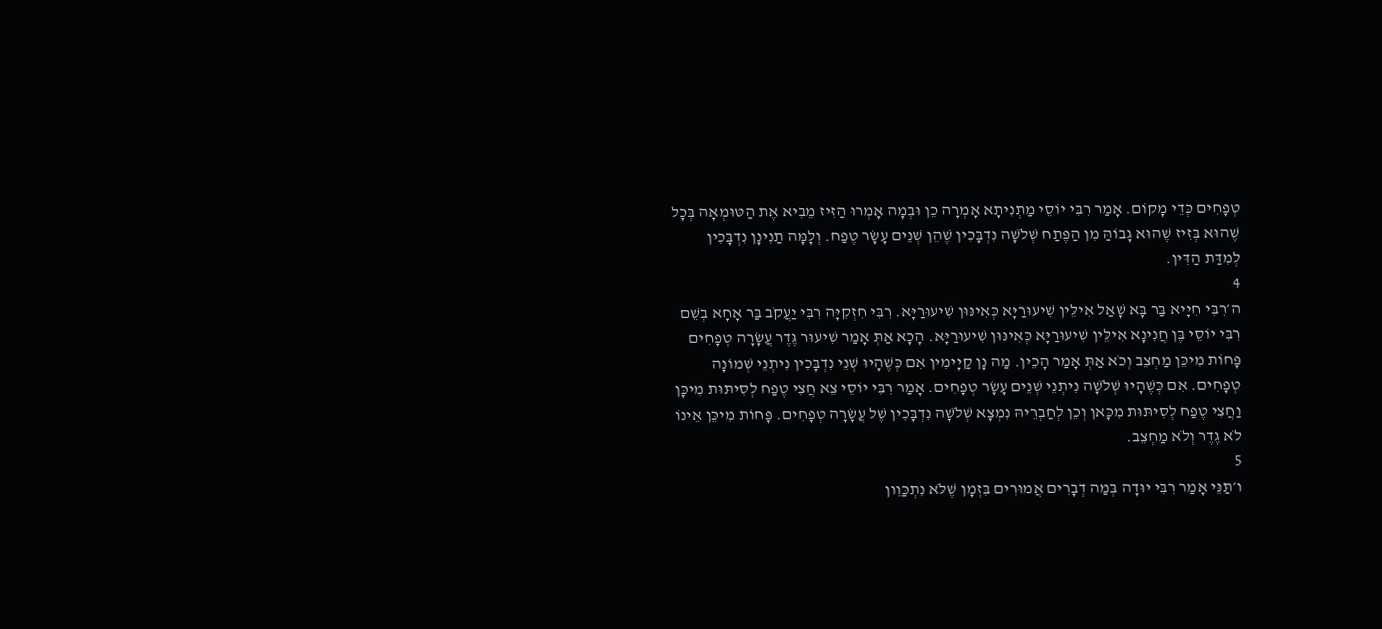טְפָחִים כְּדֵי מָקוֹם. אָמַר רִבִּי יוֹסֵי מַתְנִיתָא אָמְרָה כֵן וּבְמָה אָמְרוּ הַזִּיז מֵבִיא אֶת הַטּוּמְאָה בְּכָל שֶׁהוּא בְּזִיז שֶׁהוּא גָבוֹהַּ מִן הַפֶּתַח שְׁלֹשָׁה נִדְבָּכִין שֶׁהֵן שְׁנֵים עָשָׂר טֶפַח. וְלָמָּה תַנִינָן נִדְבָּכִין לְמִדַּת הַדִּין.
4
ה׳רִבִּי חִיָיא בַּר בָּא שָׁאַל אִילֵּין שִׁיעוּרַיָּא כְּאִינּוּן שִׁיעוּרַיָּא. רִבִּי חִזְקִיָּה רִבִּי יַעֲקֹב בַּר אָחָא בְשֵׁם רִבִּי יוֹסֵי בֶּן חֲנִינָא אִילֵּין שִׁיעוּרַיָּא כְּאִינּוּן שִׁיעוּרַיָּא. הָכָא אַתְּ אָמַר שִׁיעוּר גֶּדֶר עֲשָׂרָה טְפָחִים פָּחוֹת מִיכֵּן מַחְצֵב וְכֹא אַתְּ אָמַר הָכֵין. מַה נָן קַיָימִין אִם כְּשֶׁהָיוּ שְׁנֵי נִדְבָּכִין נִיתְנֵי שְׁמוֹנָה טְפָחִים. אִם כְּשֶׁהָיוּ שְׁלֹשָׁה נִיתְנֵי שְׁנֵים עָשָׂר טְפָחִים. אָמַר רִבִּי יוֹסֵי צֵא חֲצִי טֶפַח לְסִיתּוּת מִיכָּן וַחֲצִי טֶפַח לְסִיתּוּת מִכָּאן וְכֵן לְחַבְרֵיהּ נִמְצָא שְׁלֹשָׁה נִדְבָּכִין שֶׁל עֲשָׂרָה טְפָחִים. פָּחוֹת מִיכֵּן אֵינוֹ לֹא גֶדֶר וְלֹא מַחְצֵב.
5
ו׳תַּנֵּי אָמַר רִבִּי יוּדָה בְּמַה דְבָרִים אֲמוּרִים בִּזְמָן שֶׁלֹּא נִתְכַּוֵון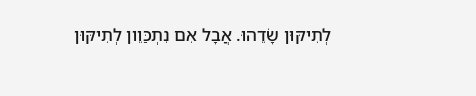לְתִיקּוּן שָׂדֵהוּ. אֲבָל אִם נִתְכַּוֵון לְתִיקּוּן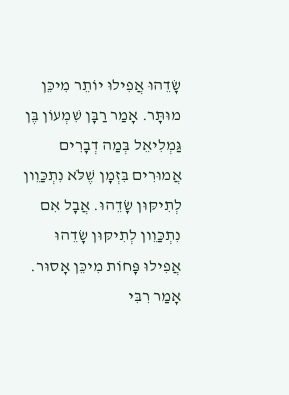שָׂדֵהוּ אֲפִילוּ יוֹתֵר מִיכֵּן מוּתָּר. אָמַר רַבָּן שִׁמְעוֹן בֶּן גַּמְלִיאֵל בְּמַה דְבָרִים אֲמוּרִים בִּזְמָן שֶׁלֹּא נִתְכַּוֵון לְתִיקּוּן שָׂדֵהוּ. אֲבָל אִם נִתְכַּוֵון לְתִיקּוּן שָׂדֵהוּ אֲפִילוּ פָּחוֹת מִיכֵּן אָסוּר. אָמַר רִבִּי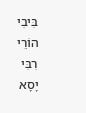בִּיבִי הוֹרֵי רִבִּי יָסָא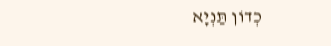כְדוֹן תַּנְיָא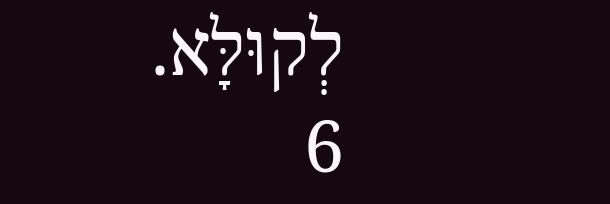לְקוּלָּא.
6